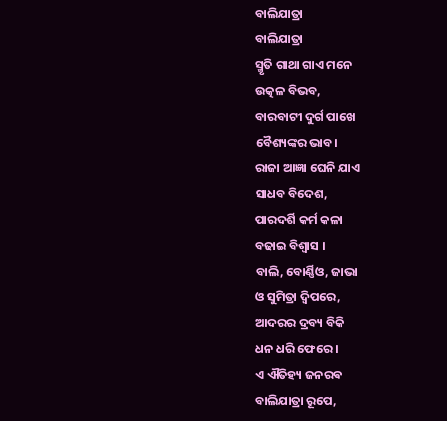ବାଲିଯାତ୍ରା
ବାଲିଯାତ୍ରା
ସ୍ମୃତି ଗାଥା ଗାଏ ମନେ
ଉତ୍କଳ ବିଭବ,
ବାରବାଟୀ ଦୁର୍ଗ ପାଖେ
ବୈଶ୍ୟଙ୍କର ଭାବ।
ରାଜା ଆଜ୍ଞା ଘେନି ଯାଏ
ସାଧବ ବିଦେଶ,
ପାରଦର୍ଶି କର୍ମ କଳା
ବଢାଇ ବିଶ୍ୱାସ ।
ବାଲି, ବୋର୍ଣ୍ଣିଓ, ଜାଭା
ଓ ସୁମିତ୍ରା ଦ୍ଵିପରେ,
ଆଦରର ଦ୍ରବ୍ୟ ବିକି
ଧନ ଧରି ଫେରେ ।
ଏ ଐତିହ୍ୟ ଜନରଵ
ବାଲିଯାତ୍ରା ରୂପେ,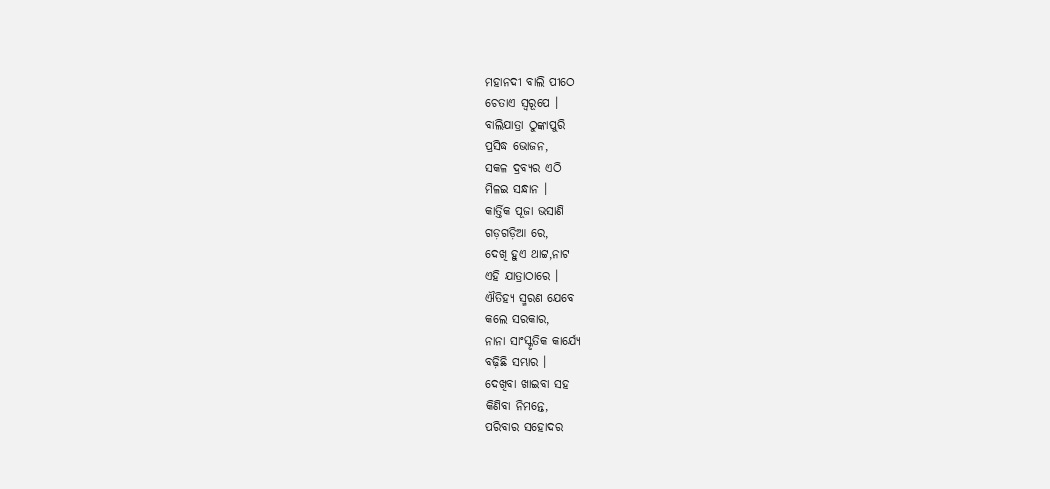ମହାନଦୀ ବାଲି ପୀଠେ
ଚେତାଏ ସ୍ଵରୂପେ ।
ବାଲିଯାତ୍ରା ଠୁଙ୍କାପୁରି
ପ୍ରସିଦ୍ଧ ଭୋଜନ,
ସକଳ ଦ୍ରବ୍ୟର ଏଠି
ମିଳଇ ସନ୍ଧାନ ।
କାର୍ତ୍ତିକ ପୂଜା ଭସାଣି
ଗଡ଼ଗଡ଼ିଆ ରେ,
ଦେଖି ହୁଏ ଥାଟ୍ଟ,ନାଟ
ଏହି ଯାତ୍ରାଠାରେ ।
ଐତିହ୍ୟ ସ୍ମରଣ ଯେବେ
କଲେ ସରକାର,
ନାନା ସାଂସ୍କୃତିକ କାର୍ଯ୍ୟେ
ବଢ଼ିଛି ସମ୍ଭାର ।
ଦେଖିବା ଖାଇବା ସହ
କିଣିବା ନିମନ୍ତେ,
ପରିବାର ସହୋଦର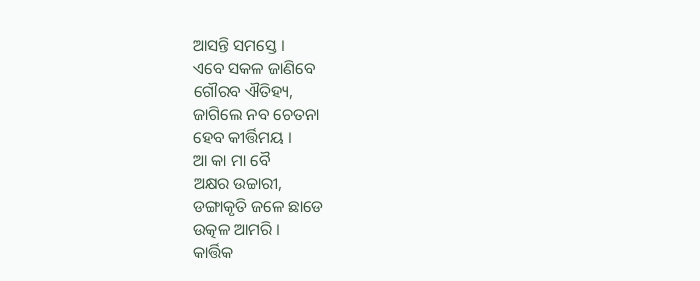ଆସନ୍ତି ସମସ୍ତେ ।
ଏବେ ସକଳ ଜାଣିବେ
ଗୌରବ ଐତିହ୍ୟ,
ଜାଗିଲେ ନବ ଚେତନା
ହେବ କୀର୍ତ୍ତିମୟ ।
ଆ କା ମା ବୈ
ଅକ୍ଷର ଉଚ୍ଚାରୀ,
ଡଙ୍ଗାକୃତି ଜଳେ ଛାଡେ
ଉତ୍କଳ ଆମରି ।
କାର୍ତ୍ତିକ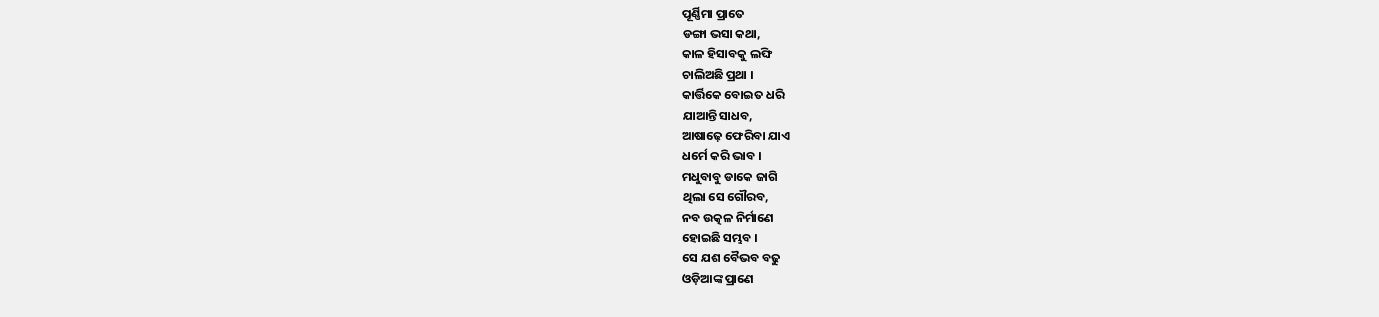ପୂର୍ଣ୍ଣିମା ପ୍ରାତେ
ଡଙ୍ଗା ଭସା କଥା,
କାଳ ହିସାବକୁ ଲଙ୍ଘି
ଚାଲିଅଛି ପ୍ରଥା ।
କାର୍ତ୍ତିକେ ବୋଇତ ଧରି
ଯାଆନ୍ତି ସାଧବ,
ଆଷାଢ଼େ ଫେରିବା ଯାଏ
ଧର୍ମେ କରି ଭାବ ।
ମଧୁବାବୁ ଡାକେ ଜାଗି
ଥିଲା ସେ ଗୌରବ,
ନବ ଉତ୍କଳ ନିର୍ମାଣେ
ହୋଇଛି ସମ୍ଭବ ।
ସେ ଯଶ ବୈଭବ ବଢୁ
ଓଡ଼ିଆଙ୍କ ପ୍ରାଣେ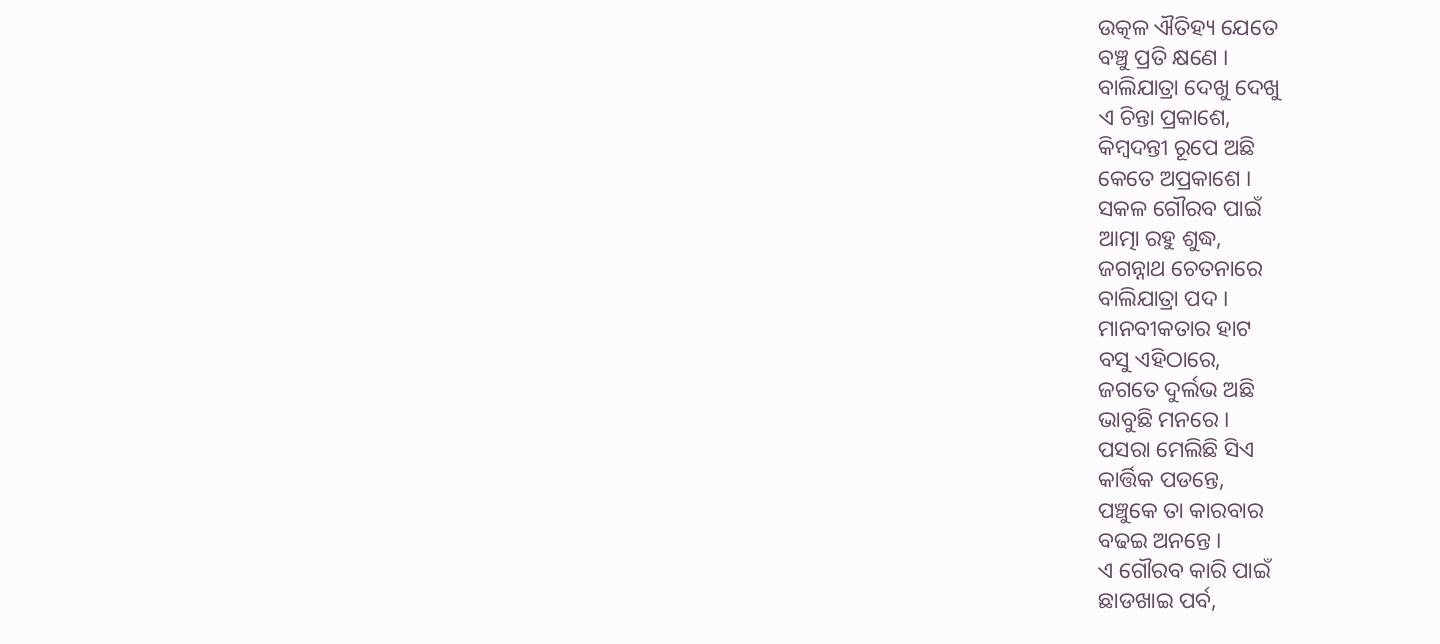ଉତ୍କଳ ଐତିହ୍ୟ ଯେତେ
ବଞ୍ଚୁ ପ୍ରତି କ୍ଷଣେ ।
ବାଲିଯାତ୍ରା ଦେଖୁ ଦେଖୁ
ଏ ଚିନ୍ତା ପ୍ରକାଶେ,
କିମ୍ବଦନ୍ତୀ ରୂପେ ଅଛି
କେତେ ଅପ୍ରକାଶେ ।
ସକଳ ଗୌରବ ପାଇଁ
ଆତ୍ମା ରହୁ ଶୁଦ୍ଧ,
ଜଗନ୍ନାଥ ଚେତନାରେ
ବାଲିଯାତ୍ରା ପଦ ।
ମାନବୀକତାର ହାଟ
ବସୁ ଏହିଠାରେ,
ଜଗତେ ଦୁର୍ଲଭ ଅଛି
ଭାବୁଛି ମନରେ ।
ପସରା ମେଲିଛି ସିଏ
କାର୍ତ୍ତିକ ପଡନ୍ତେ,
ପଞ୍ଚୁକେ ତା କାରବାର
ବଢଇ ଅନନ୍ତେ ।
ଏ ଗୌରବ କାରି ପାଇଁ
ଛାଡଖାଇ ପର୍ବ,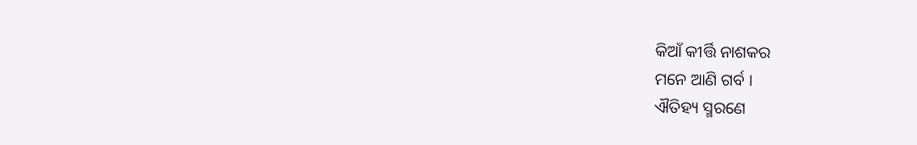କିଆଁ କୀର୍ତ୍ତି ନାଶକର
ମନେ ଆଣି ଗର୍ବ ।
ଐତିହ୍ୟ ସ୍ମରଣେ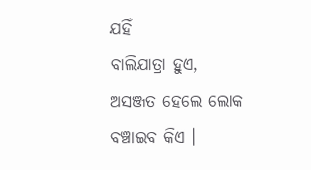ଯହିଁ
ବାଲିଯାତ୍ରା ହୁଏ,
ଅସଞ୍ଜତ ହେଲେ ଲୋକ
ବଞ୍ଚାଇବ କିଏ ।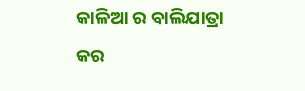କାଳିଆ ର ବାଲିଯାତ୍ରା
କର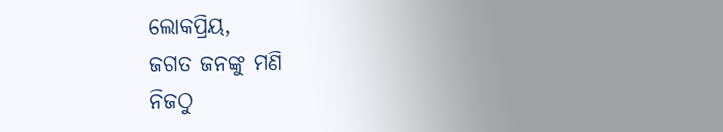ଲୋକପ୍ରିୟ,
ଜଗତ ଜନଙ୍କୁ ମଣି
ନିଜଠୁ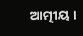ଆତ୍ମୀୟ ।